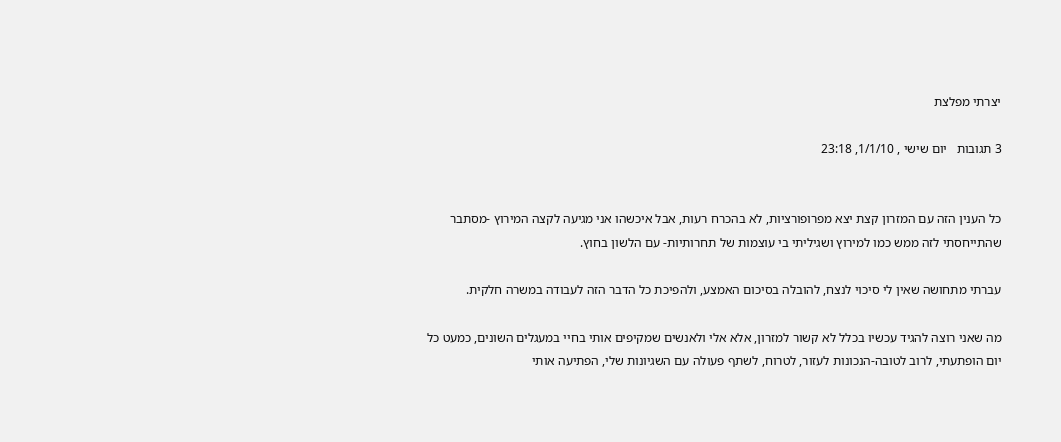יצרתי מפלצת

3 תגובות   יום שישי , 1/1/10, 23:18


כל הענין הזה עם המזרון קצת יצא מפרופורציות, לא בהכרח רעות, אבל איכשהו אני מגיעה לקצה המירוץ -מסתבר שהתייחסתי לזה ממש כמו למירוץ ושגיליתי בי עוצמות של תחרותיות- עם הלשון בחוץ.

עברתי מתחושה שאין לי סיכוי לנצח, להובלה בסיכום האמצע, ולהפיכת כל הדבר הזה לעבודה במשרה חלקית.

מה שאני רוצה להגיד עכשיו בכלל לא קשור למזרון, אלא אלי ולאנשים שמקיפים אותי בחיי במעגלים השונים, כמעט כל יום הופתעתי, לרוב לטובה-הנכונות לעזור, לטרוח, לשתף פעולה עם השגיונות שלי, הפתיעה אותי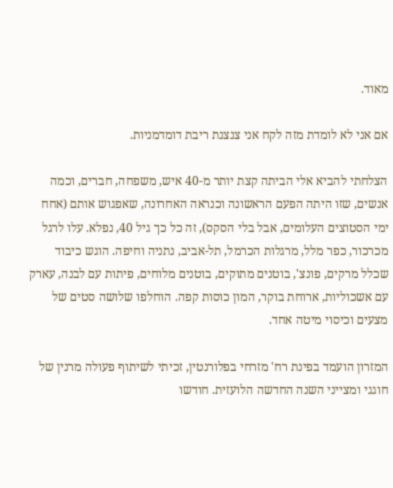מאוד.

אם אני לא לומדת מזה לקח אני צנצנת ריבת דומדמניות.

הצלחתי להביא אלי הביתה קצת יותר מ-40 איש, משפחה, חברים, וכמה אנשים, שזו היתה הפעם הראשונה וכנראה האחרונה, שאפגוש אותם (אחח ימי הסטוצים העלומים, אבל בלי הסקס), זה כל כך גיל 40, נפלא. עלו לרגל מכרכור, כפר מלל, מרגלות הכרמל, תל-אביב, נתניה וחיפה. הוגש כיבוד שכלל מרקים, פונצ', בוטנים מתוקים, בוטנים מלוחים, פיתות עם לבנה, עארק עם אשכוליות, ארוחת בוקר, המון כוסות קפה. הוחלפו שלושה סטים של מצעים וכיסוי מיטה אחד.

המזרון הועמד בפינת רח' מזרחי בפלורנטין, זכיתי לשיתוף פעולה מרנין של חוגגי ומצייני השנה החדשה הלועזית. חודשו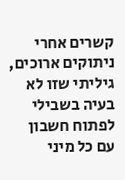קשרים אחרי ניתוקים ארוכים, גיליתי שזו לא בעיה בשבילי לפתוח חשבון עם כל מיני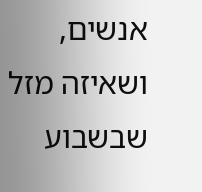אנשים, ושאיזה מזל שבשבוע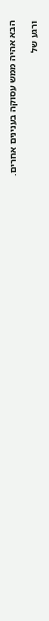הבא אהיה ממש עסוקה בענינים אחרים.

ורגע של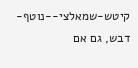קיטש-שמאלצי--נוטף-דבש, גם אם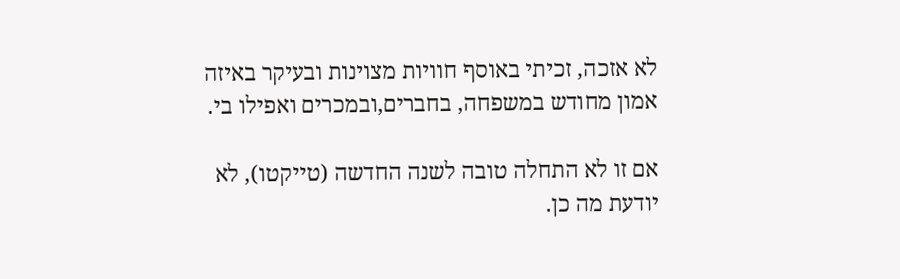לא אזכה, זכיתי באוסף חוויות מצוינות ובעיקר באיזה אמון מחודש במשפחה, בחברים,ובמכרים ואפילו בי.

אם זו לא התחלה טובה לשנה החדשה (טייקטו), לא יודעת מה כן.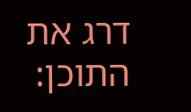דרג את התוכן: